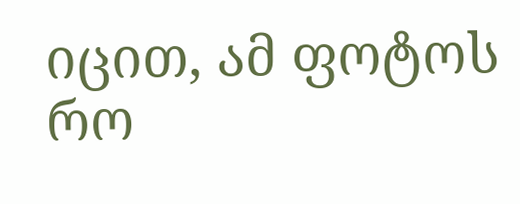იცით, ამ ფოტოს რო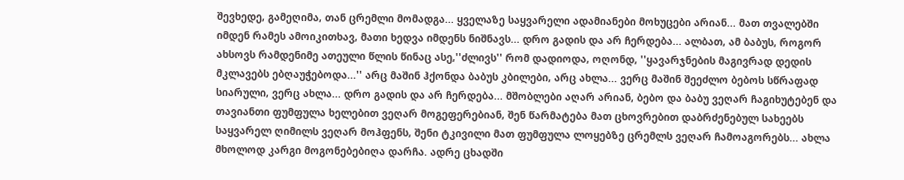შევხედე, გამეღიმა, თან ცრემლი მომადგა... ყველაზე საყვარელი ადამიანები მოხუცები არიან... მათ თვალებში იმდენ რამეს ამოიკითხავ, მათი ხედვა იმდენს ნიშნავს... დრო გადის და არ ჩერდება... ალბათ, ამ ბაბუს, როგორ ახსოვს რამდენიმე ათეული წლის წინაც ასე,''ძლივს'' რომ დადიოდა, ოღონდ, ''ყავარჯნების მაგივრად დედის მკლავებს ებღაუჭებოდა...'' არც მაშინ ჰქონდა ბაბუს კბილები, არც ახლა... ვერც მაშინ შეეძლო ბებოს სწრაფად სიარული, ვერც ახლა... დრო გადის და არ ჩერდება... მშობლები აღარ არიან, ბებო და ბაბუ ვეღარ ჩაგიხუტებენ და თავიანთი ფუმფულა ხელებით ვეღარ მოგეფერებიან, შენ წარმატება მათ ცხოვრებით დაბრძენებულ სახეებს საყვარელ ღიმილს ვეღარ მოჰფენს, შენი ტკივილი მათ ფუმფულა ლოყებზე ცრემლს ვეღარ ჩამოაგორებს... ახლა მხოლოდ კარგი მოგონებებიღა დარჩა. ადრე ცხადში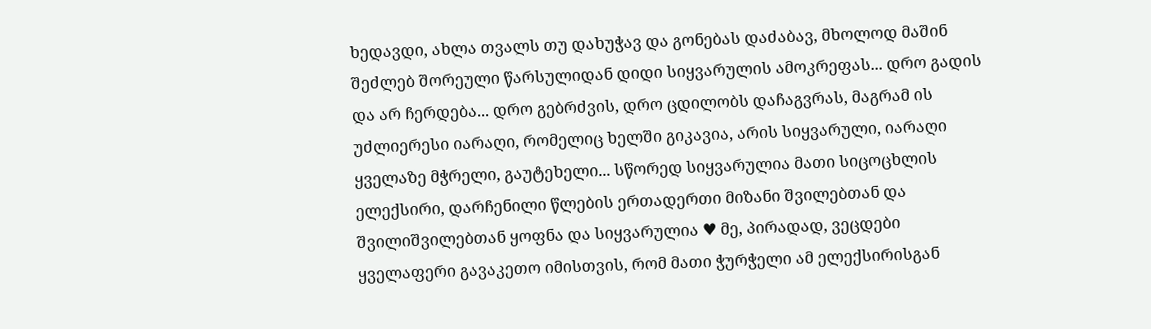ხედავდი, ახლა თვალს თუ დახუჭავ და გონებას დაძაბავ, მხოლოდ მაშინ შეძლებ შორეული წარსულიდან დიდი სიყვარულის ამოკრეფას... დრო გადის და არ ჩერდება... დრო გებრძვის, დრო ცდილობს დაჩაგვრას, მაგრამ ის უძლიერესი იარაღი, რომელიც ხელში გიკავია, არის სიყვარული, იარაღი ყველაზე მჭრელი, გაუტეხელი... სწორედ სიყვარულია მათი სიცოცხლის ელექსირი, დარჩენილი წლების ერთადერთი მიზანი შვილებთან და შვილიშვილებთან ყოფნა და სიყვარულია ♥ მე, პირადად, ვეცდები ყველაფერი გავაკეთო იმისთვის, რომ მათი ჭურჭელი ამ ელექსირისგან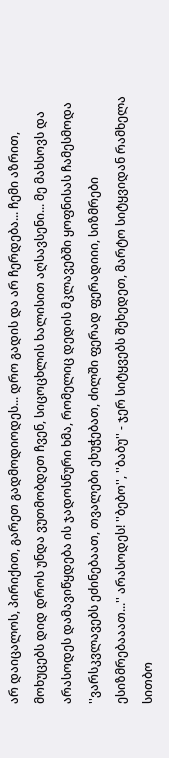არ დაიცალოს, პირიქით, გარეთ გადმოდიოდეს... დრო გადის და არ ჩერდება... ჩემი აზრით, მოხუცებს დიდ დროს უნდა ვუთმობდეთ ჩვენ, სიცოცხლის ხალისით აღსავსენი... მე მახსოვს და არასოდეს დამავიწყდება ის ჯადოსნური ხმა, რომელიც დედის მკლავებში ყოფნისას ჩამესმოდა ''ვარსკვლავებს ეძინებაათ, თვალები ეხუჭებათ, ძილში ფერად ფერადიიი, სიზმრები ესიზმრებააათ...'' არასოდეს! ''ბებო'', ''ბაბუ'' - ჯერ სიტყვებს შეხედეთ, მარტო სიტყვიდან რამხელა სითბო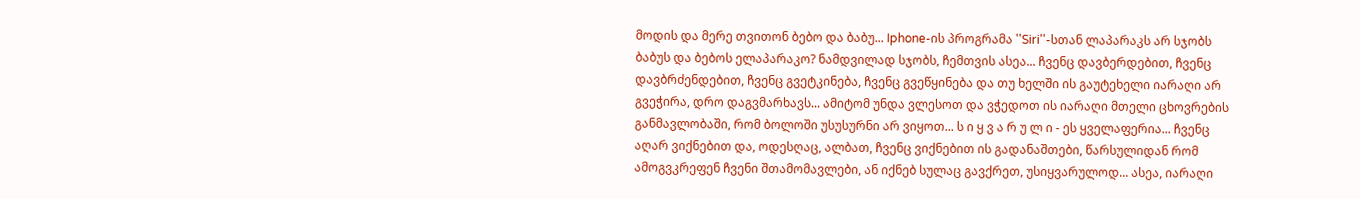მოდის და მერე თვითონ ბებო და ბაბუ... Iphone-ის პროგრამა ''Siri''-სთან ლაპარაკს არ სჯობს ბაბუს და ბებოს ელაპარაკო? ნამდვილად სჯობს, ჩემთვის ასეა... ჩვენც დავბერდებით, ჩვენც დავბრძენდებით, ჩვენც გვეტკინება, ჩვენც გვეწყინება და თუ ხელში ის გაუტეხელი იარაღი არ გვეჭირა, დრო დაგვმარხავს... ამიტომ უნდა ვლესოთ და ვჭედოთ ის იარაღი მთელი ცხოვრების განმავლობაში, რომ ბოლოში უსუსურნი არ ვიყოთ... ს ი ყ ვ ა რ უ ლ ი - ეს ყველაფერია... ჩვენც აღარ ვიქნებით და, ოდესღაც, ალბათ, ჩვენც ვიქნებით ის გადანაშთები, წარსულიდან რომ ამოგვკრეფენ ჩვენი შთამომავლები, ან იქნებ სულაც გავქრეთ, უსიყვარულოდ... ასეა, იარაღი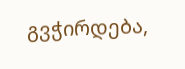გვჭირდება,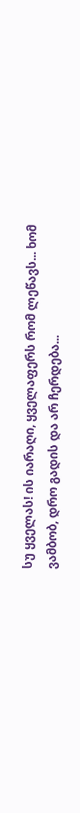სუ ყველას! ის იარაღი, ყველაფერს რომ ლეწავს... ხომ ვამბობ, დრო გადის და არ ჩერდება...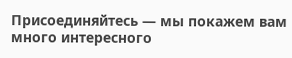Присоединяйтесь — мы покажем вам много интересного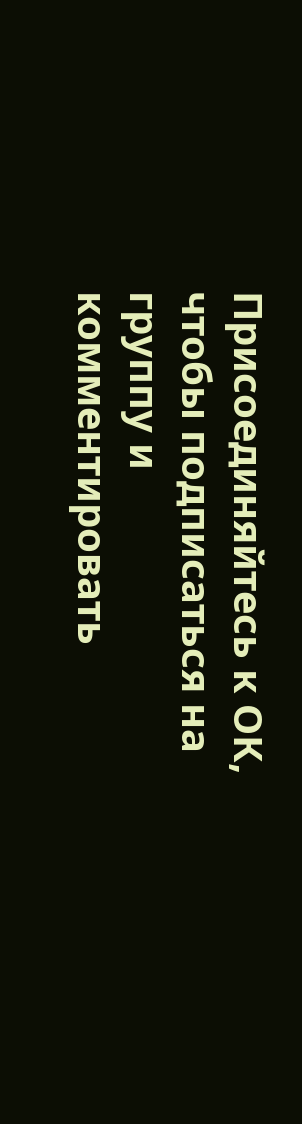Присоединяйтесь к ОК, чтобы подписаться на группу и комментировать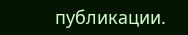публикации.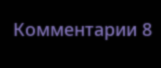Комментарии 8